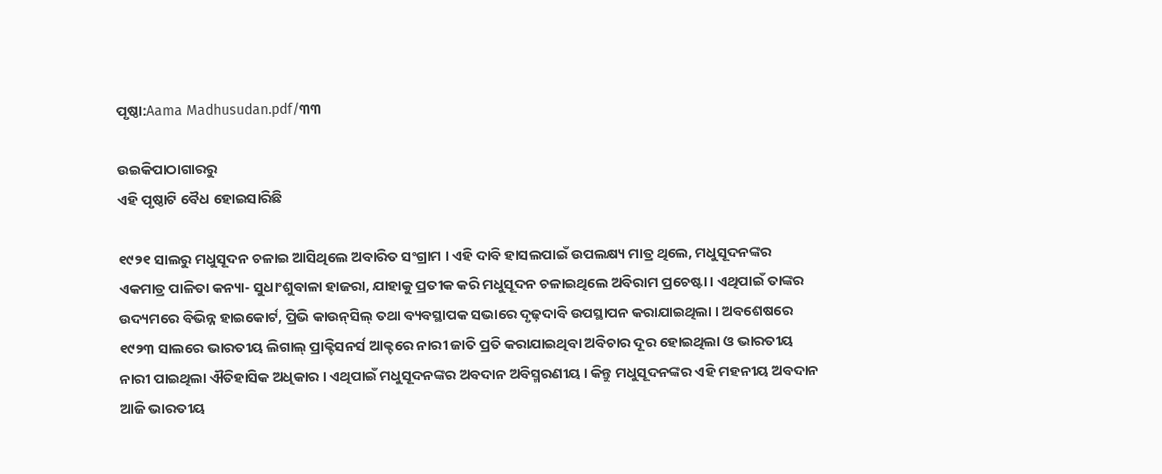ପୃଷ୍ଠା:Aama Madhusudan.pdf/୩୩

ଉଇକିପାଠାଗାର‌ରୁ
ଏହି ପୃଷ୍ଠାଟି ବୈଧ ହୋଇସାରିଛି

୧୯୨୧ ସାଲରୁ ମଧୁସୂଦନ ଚଳାଇ ଆସିଥିଲେ ଅବାରିତ ସଂଗ୍ରାମ । ଏହି ଦାବି ହାସଲପାଇଁ ଉପଲକ୍ଷ୍ୟ ମାତ୍ର ଥିଲେ, ମଧୁସୂଦନଙ୍କର ଏକମାତ୍ର ପାଳିତା କନ୍ୟା- ସୁଧାଂଶୁବାଳା ହାଜରା, ଯାହାକୁ ପ୍ରତୀକ କରି ମଧୁସୂଦନ ଚଳାଇଥିଲେ ଅବିରାମ ପ୍ରଚେଷ୍ଟା । ଏଥିପାଇଁ ତାଙ୍କର ଉଦ୍ୟମରେ ବିଭିନ୍ନ ହାଇକୋର୍ଟ, ପ୍ରିଭି କାଉନ୍‍ସିଲ୍‍ ତଥା ବ୍ୟବସ୍ଥାପକ ସଭାରେ ଦୃଢ଼ଦାବି ଉପସ୍ଥାପନ କରାଯାଇଥିଲା । ଅବଶେଷରେ ୧୯୨୩ ସାଲରେ ଭାରତୀୟ ଲିଗାଲ୍‍ ପ୍ରାକ୍ଟିସନର୍ସ ଆକ୍ଟରେ ନାରୀ ଜାତି ପ୍ରତି କରାଯାଇଥିବା ଅବିଚାର ଦୂର ହୋଇଥିଲା ଓ ଭାରତୀୟ ନାରୀ ପାଇଥିଲା ଐତିହାସିକ ଅଧିକାର । ଏଥିପାଇଁ ମଧୁସୂଦନଙ୍କର ଅବଦାନ ଅବିସ୍ମରଣୀୟ । କିନ୍ତୁ ମଧୁସୂଦନଙ୍କର ଏହି ମହନୀୟ ଅବଦାନ ଆଜି ଭାରତୀୟ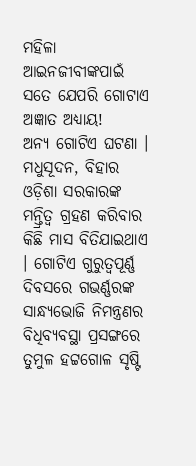ମହିଳା ଆଇନଜୀବୀଙ୍କପାଇଁ ସତେ ଯେପରି ଗୋଟାଏ ଅଜ୍ଞାତ ଅଧ୍ୟାୟ!
ଅନ୍ୟ ଗୋଟିଏ ଘଟଣା । ମଧୁସୂଦନ, ବିହାର ଓଡ଼ିଶା ସରକାରଙ୍କ ମନ୍ତ୍ରିତ୍ୱ ଗ୍ରହଣ କରିବାର କିଛି ମାସ ବିତିଯାଇଥାଏ । ଗୋଟିଏ ଗୁରୁତ୍ୱପୂର୍ଣ୍ଣ ଦିବସରେ ଗଭର୍ଣ୍ଣରଙ୍କ ସାନ୍ଧ୍ୟଭୋଜି ନିମନ୍ତ୍ରଣର ବିଧିବ୍ୟବସ୍ଥା ପ୍ରସଙ୍ଗରେ ତୁମୁଳ ହଟ୍ଟଗୋଳ ସୃଷ୍ଟି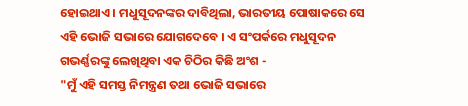ହୋଇଥାଏ । ମଧୁସୂଦନଙ୍କର ଦାବିଥିଲା, ଭାରତୀୟ ପୋଷାକରେ ସେ ଏହି ଭୋଜି ସଭାରେ ଯୋଗଦେବେ । ଏ ସଂପର୍କରେ ମଧୁସୂଦନ ଗଭର୍ଣ୍ଣରଙ୍କୁ ଲେଖିଥିବା ଏକ ଚିଠିର କିଛି ଅଂଶ -
"ମୁଁ ଏହି ସମସ୍ତ ନିମନ୍ତ୍ରଣ ତଥା ଭୋଜି ସଭାରେ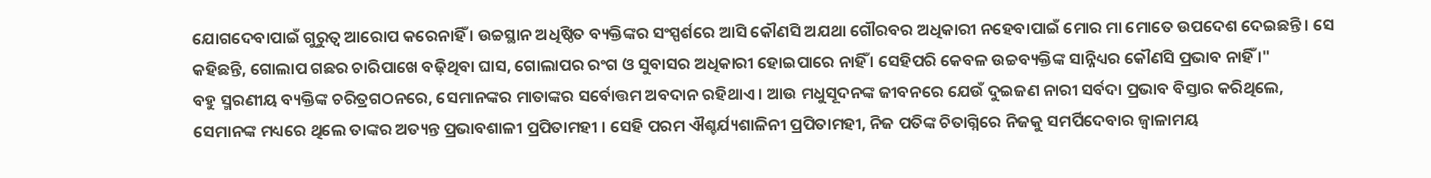ଯୋଗଦେବାପାଇଁ ଗୁରୁତ୍ୱ ଆରୋପ କରେନାହିଁ । ଉଚ୍ଚସ୍ଥାନ ଅଧିଷ୍ଠିତ ବ୍ୟକ୍ତିଙ୍କର ସଂସ୍ପର୍ଶରେ ଆସି କୌଣସି ଅଯଥା ଗୌରବର ଅଧିକାରୀ ନହେବାପାଇଁ ମୋର ମା ମୋତେ ଉପଦେଶ ଦେଇଛନ୍ତି । ସେ କହିଛନ୍ତି, ଗୋଲାପ ଗଛର ଚାରିପାଖେ ବଢ଼ିଥିବା ଘାସ, ଗୋଲାପର ରଂଗ ଓ ସୁବାସର ଅଧିକାରୀ ହୋଇପାରେ ନାହିଁ । ସେହିପରି କେବଳ ଉଚ୍ଚବ୍ୟକ୍ତିଙ୍କ ସାନ୍ନିଧ୍ୟର କୌଣସି ପ୍ରଭାବ ନାହିଁ ।"
ବହୁ ସ୍ମରଣୀୟ ବ୍ୟକ୍ତିଙ୍କ ଚରିତ୍ରଗଠନରେ, ସେମାନଙ୍କର ମାତାଙ୍କର ସର୍ବୋତ୍ତମ ଅବଦାନ ରହିଥାଏ । ଆଉ ମଧୁସୂଦନଙ୍କ ଜୀବନରେ ଯେଉଁ ଦୁଇଜଣ ନାରୀ ସର୍ବଦା ପ୍ରଭାବ ବିସ୍ତାର କରିଥିଲେ, ସେମାନଙ୍କ ମଧ୍ୟରେ ଥିଲେ ତାଙ୍କର ଅତ୍ୟନ୍ତ ପ୍ରଭାବଶାଳୀ ପ୍ରପିତାମହୀ । ସେହି ପରମ ଐଶ୍ଚର୍ଯ୍ୟଶାଳିନୀ ପ୍ରପିତାମହୀ, ନିଜ ପତିଙ୍କ ଚିତାଗ୍ନିରେ ନିଜକୁ ସମର୍ପିଦେବାର ଜ୍ୱାଳାମୟ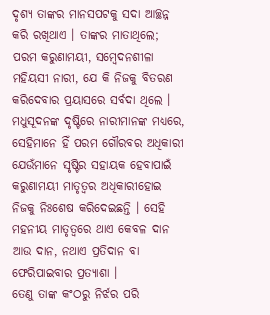ଦୃଶ୍ୟ ତାଙ୍କର ମାନସପଟକୁ ସଦା ଆଚ୍ଛନ୍ନ କରି ରଖିଥାଏ । ତାଙ୍କର ମାତାଥିଲେ; ପରମ କରୁଣାମୟୀ, ସମ୍ବେଦନଶୀଳା ମହିୟସୀ ନାରୀ, ଯେ କି ନିଜକୁ ବିତରଣ କରିଦେବାର ପ୍ରୟାସରେ ସର୍ବଦା ଥିଲେ ।
ମଧୁସୂଦନଙ୍କ ଦୃଷ୍ଟିରେ ନାରୀମାନଙ୍କ ମଧ୍ୟରେ, ସେହିମାନେ ହିଁ ପରମ ଗୌରବର ଅଧିକାରୀ ଯେଉଁମାନେ ସୃଷ୍ଟିର ସହାୟକ ହେବାପାଇଁ କରୁଣାମୟୀ ମାତୃତ୍ୱର ଅଧିକାରୀହୋଇ ନିଜକୁ ନିଃଶେଷ କରିଦେଇଛନ୍ତି । ସେହି ମହନୀୟ ମାତୃତ୍ୱରେ ଥାଏ କେବଳ ଦାନ ଆଉ ଦାନ, ନଥାଏ ପ୍ରତିଦାନ ବା ଫେରିପାଇବାର ପ୍ରତ୍ୟାଶା ।
ତେଣୁ ତାଙ୍କ କଂଠରୁ ନିର୍ଝର ପରି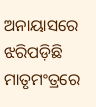ଅନାୟାସରେ ଝରିପଡ଼ିଛି ମାତୃମଂତ୍ରରେ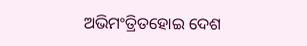ଅଭିମଂତ୍ରିତହୋଇ ଦେଶ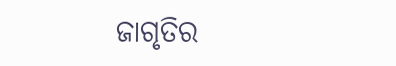ଜାଗୃତିର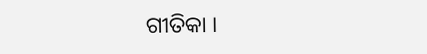ଗୀତିକା ।